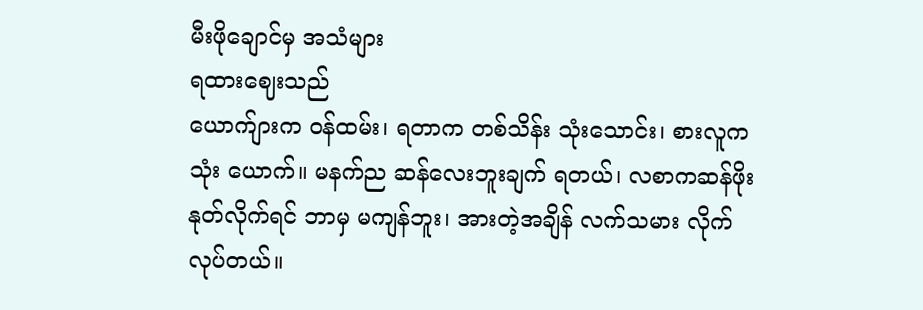မီးဖိုချောင်မှ အသံများ
ရထားဈေးသည်
ယောက်ျားက ဝန်ထမ်း၊ ရတာက တစ်သိန်း သုံးသောင်း၊ စားလူက သုံး ယောက်။ မနက်ည ဆန်လေးဘူးချက် ရတယ်၊ လစာကဆန်ဖိုးနုတ်လိုက်ရင် ဘာမှ မကျန်ဘူး၊ အားတဲ့အချိန် လက်သမား လိုက်လုပ်တယ်။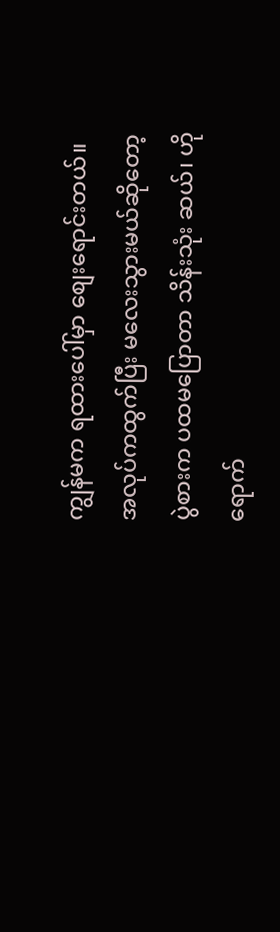ကျွန်မက ရထားပေါ်မှာ စျေးရောင်းတယ်။ အလုပ်ကထွက်ပြီး မလေးသွားမယ်ဆိုတော့ ပွဲစားက ပထမပြောတာ သိန်းသုံး ဆယ်၊ ဟိုရောက်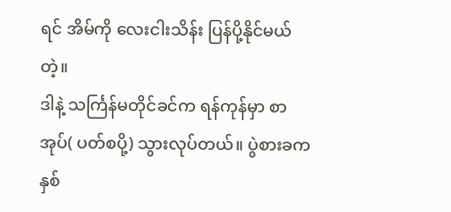ရင် အိမ်ကို လေးငါးသိန်း ပြန်ပို့နိုင်မယ်တဲ့။
ဒါနဲ့ သင်္ကြန်မတိုင်ခင်က ရန်ကုန်မှာ စာအုပ်( ပတ်စပို့) သွားလုပ်တယ်။ ပွဲစားခက နှစ်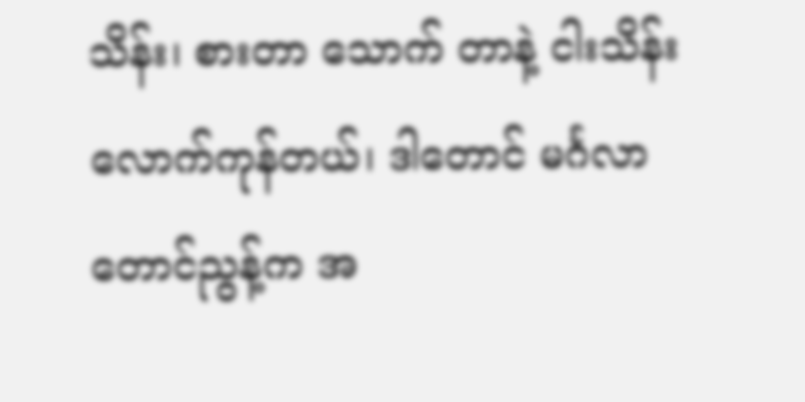သိန်း၊ စားတာ သောက် တာနဲ့ ငါးသိန်းလောက်ကုန်တယ်၊ ဒါတောင် မင်္ဂလာတောင်ညွန့်က အ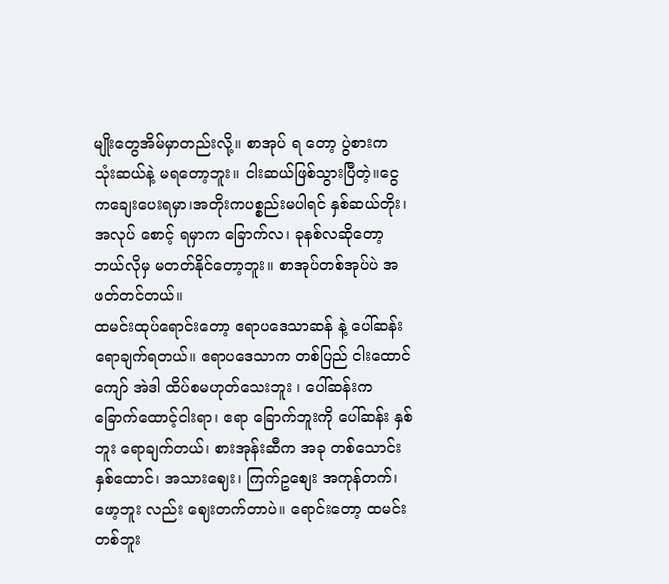မျိုးတွေအိမ်မှာတည်းလို့။ စာအုပ် ရ တော့ ပွဲစားက သုံးဆယ်နဲ့ မရတော့ဘူး။ ငါးဆယ်ဖြစ်သွားပြီတဲ့။ငွေကချေးပေးရမှာ၊အတိုးကပစ္စည်းမပါရင် နှစ်ဆယ်တိုး၊ အလုပ် စောင့် ရမှာက ခြောက်လ၊ ခုနစ်လဆိုတော့ ဘယ်လိုမှ မတတ်နိုင်တော့ဘူး။ စာအုပ်တစ်အုပ်ပဲ အဖတ်တင်တယ်။
ထမင်းထုပ်ရောင်းတော့ ဧရာပဒေသာဆန် နဲ့ ပေါ်ဆန်းရောချက်ရတယ်။ ဧရာပဒေသာက တစ်ပြည် ငါးထောင် ကျော် အဲဒါ ထိပ်စမဟုတ်သေးဘူး ၊ ပေါ်ဆန်းက ခြောက်ထောင့်ငါးရာ၊ ဧရာ ခြောက်ဘူးကို ပေါ်ဆန်း နှစ်ဘူး ရောချက်တယ်၊ စားအုန်းဆီက အခု တစ်သောင်းနှစ်ထောင်၊ အသားဈေး၊ ကြက်ဥစျေး အကုန်တက်၊ ဖော့ဘူး လည်း ဈေးတက်တာပဲ။ ရောင်းတော့ ထမင်းတစ်ဘူး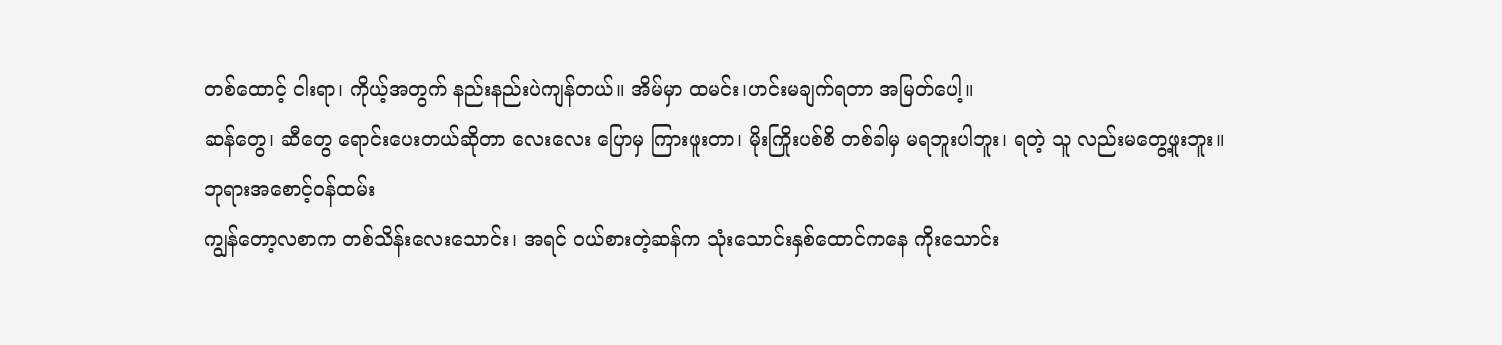တစ်ထောင့် ငါးရာ၊ ကိုယ့်အတွက် နည်းနည်းပဲကျန်တယ်။ အိမ်မှာ ထမင်း၊ဟင်းမချက်ရတာ အမြတ်ပေါ့။
ဆန်တွေ၊ ဆီတွေ ရောင်းပေးတယ်ဆိုတာ လေးလေး ပြောမှ ကြားဖူးတာ၊ မိုးကြိုးပစ်စိ တစ်ခါမှ မရဘူးပါဘူး၊ ရတဲ့ သူ လည်းမတွေ့ဖူးဘူး။
ဘုရားအစောင့်ဝန်ထမ်း
ကျွန်တော့လစာက တစ်သိန်းလေးသောင်း၊ အရင် ဝယ်စားတဲ့ဆန်က သုံးသောင်းနှစ်ထောင်ကနေ ကိုးသောင်း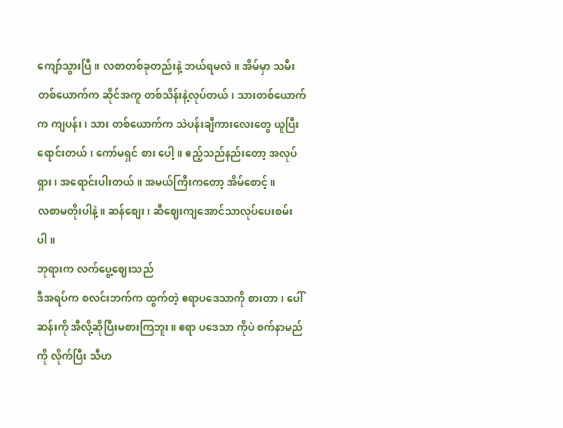ကျော်သွားပြီ။ လစာတစ်ခုတည်းနဲ့ ဘယ်ရမလဲ။ အိမ်မှာ သမီးတစ်ယောက်က ဆိုင်အကူ တစ်သိန်းနဲ့လုပ်တယ်၊ သားတစ်ယောက်က ကျပန်း၊ သား တစ်ယောက်က သဲပန်းချီကားလေးတွေ ယူပြီး ရောင်းတယ်၊ ကော်မရှင် စား ပေါ့။ ဧည့်သည်နည်းတော့ အလုပ်ရှား၊ အရောင်းပါးတယ်။ အမယ်ကြီးကတော့ အိမ်စောင့်။
လစာမတိုးပါနဲ့။ ဆန်စျေး၊ ဆီဈေးကျအောင်သာလုပ်ပေးစမ်းပါ။
ဘုရားက လက်ပွေ့ဈေးသည်
ဒီအရပ်က စလင်းဘက်က ထွက်တဲ့ ဧရာပဒေသာကို စားတာ၊ ပေါ်ဆန်းကို အီလို့ဆိုပြီးမစားကြဘူး။ ဧရာ ပဒေသာ ကိုပဲ စက်နာမည်ကို လိုက်ပြီး သီဟ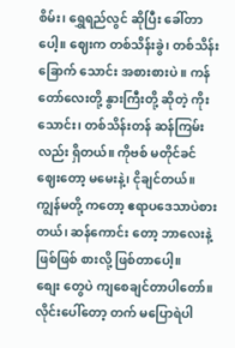စိမ်း၊ ရွှေရည်လွင် ဆိုပြီး ခေါ်တာပေါ့။ ဈေးက တစ်သိန်းခွဲ၊ တစ်သိန်း ခြောက် သောင်း အစားစားပဲ ။ ကန်တော်လေးတို့ နွားကြီးတို့ ဆိုတဲ့ ကိုးသောင်း၊ တစ်သိန်းတန် ဆန်ကြမ်း လည်း ရှိတယ်။ ကိုဗစ် မတိုင်ခင်ဈေးတော့ မမေးနဲ့၊ ငိုချင်တယ်။ ကျွန်မတို့ ကတော့ ဧရာပဒေသာပဲစားတယ်၊ ဆန်ကောင်း တော့ ဘာလေးနဲ့ ဖြစ်ဖြစ် စားလို့ ဖြစ်တာပေါ့။
စျေး တွေပဲ ကျစေချင်တာပါတော်။ လိုင်းပေါ်တော့ တက် မပြောရဲပါ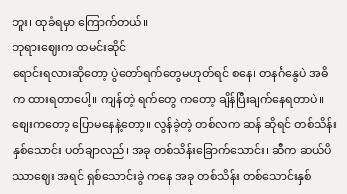ဘူး၊ ထုခံရမှာ ကြောက်တယ်။
ဘုရားဈေးက ထမင်းဆိုင်
ရောင်းရလားဆိုတော့ ပွဲတော်ရက်တွေမဟုတ်ရင် စနေ၊ တနင်္ဂနွေပဲ အဓိက ထားရတာပေါ့။ ကျန်တဲ့ ရက်တွေ ကတော့ ချိန်ပြီးချက်နေရတာပဲ။ စျေးကတော့ ပြောမနေနဲ့တော့။ လွန်ခဲ့တဲ့ တစ်လက ဆန် ဆိုရင် တစ်သိန်း နှစ်သောင်း ပတ်ချာလည်၊ အခု တစ်သိန်းခြောက်သောင်း၊ ဆီက ဆယ်ပိဿာဈေး အရင် ရှစ်သောင်းခွဲ ကနေ အခု တစ်သိန်း တစ်သောင်းနှစ်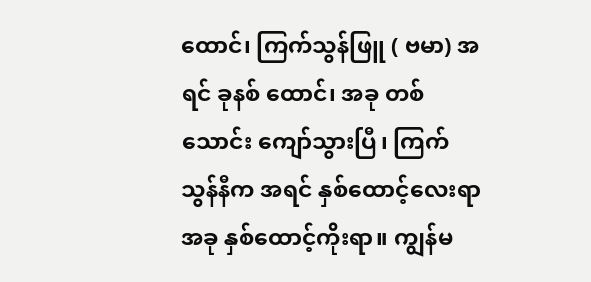ထောင်၊ ကြက်သွန်ဖြူ ( ဗမာ) အရင် ခုနစ် ထောင်၊ အခု တစ်သောင်း ကျော်သွားပြီ၊ ကြက်သွန်နီက အရင် နှစ်ထောင့်လေးရာ အခု နှစ်ထောင့်ကိုးရာ။ ကျွန်မ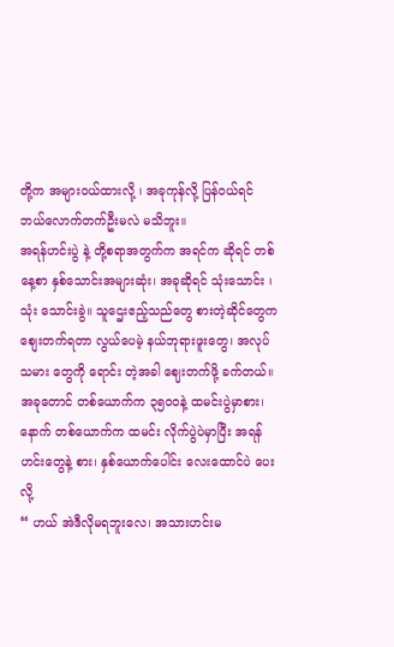တို့က အများဝယ်ထားလို့ ၊ အခုကုန်လို့ ပြန်ဝယ်ရင် ဘယ်လောက်တက်ဦးမလဲ မသိဘူး။
အရန်ဟင်းပွဲ နဲ့ တို့စရာအတွက်က အရင်က ဆိုရင် တစ်နေ့စာ နှစ်သောင်းအများဆုံး၊ အခုဆိုရင် သုံးသောင်း ၊ သုံး သောင်းခွဲ။ သူဌေးဧည့်သည်တွေ စားတဲ့ဆိုင်တွေက စျေးတက်ရတာ လွယ်ပေမဲ့ နယ်ဘုရားဖူးတွေ၊ အလုပ် သမား တွေကို ရောင်း တဲ့အခါ ဈေးတက်ဖို့ ခက်တယ်။ အခုတောင် တစ်ယောက်က ၃၅၀၀နဲ့ ထမင်းပွဲမှာစား၊ နောက် တစ်ယောက်က ထမင်း လိုက်ပွဲပဲမှာပြီး အရန်ဟင်းတွေနဲ့ စား၊ နှစ်ယောက်ပေါင်း လေးထောင်ပဲ ပေးလို့
“ ဟယ် အဲဒီလိုမရဘူးလေ၊ အသားဟင်းမ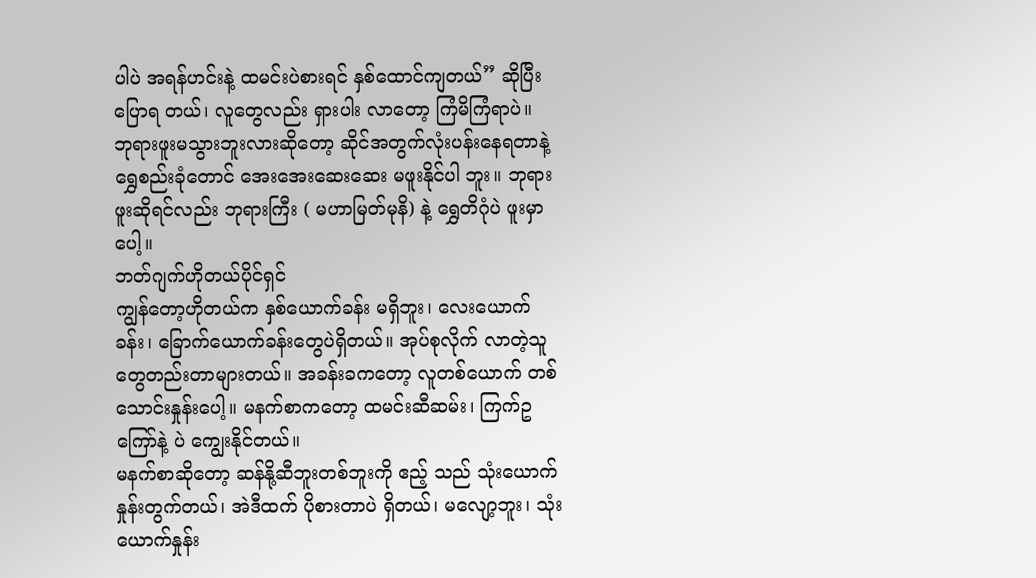ပါပဲ အရန်ဟင်းနဲ့ ထမင်းပဲစားရင် နှစ်ထောင်ကျတယ်” ဆိုပြီး ပြောရ တယ်၊ လူတွေလည်း ရှားပါး လာတော့ ကြံမိကြံရာပဲ။
ဘုရားဖူးမသွားဘူးလားဆိုတော့ ဆိုင်အတွက်လုံးပန်းနေရတာနဲ့ ရွှေစည်းခုံတောင် အေးအေးဆေးဆေး မဖူးနိုင်ပါ ဘူး။ ဘုရားဖူးဆိုရင်လည်း ဘုရားကြီး ( မဟာမြတ်မုနိ) နဲ့ ရွှေတိဂုံပဲ ဖူးမှာပေါ့။
ဘတ်ဂျက်ဟိုတယ်ပိုင်ရှင်
ကျွန်တော့ဟိုတယ်က နှစ်ယောက်ခန်း မရှိဘူး၊ လေးယောက်ခန်း၊ ခြောက်ယောက်ခန်းတွေပဲရှိတယ်။ အုပ်စုလိုက် လာတဲ့သူတွေတည်းတာများတယ်။ အခန်းခကတော့ လူတစ်ယောက် တစ်သောင်းနှုန်းပေါ့။ မနက်စာကတော့ ထမင်းဆီဆမ်း၊ ကြက်ဥကြော်နဲ့ ပဲ ကျွေးနိုင်တယ်။
မနက်စာဆိုတော့ ဆန်နို့ဆီဘူးတစ်ဘူးကို ဧည့် သည် သုံးယောက်နှုန်းတွက်တယ်၊ အဲဒီထက် ပိုစားတာပဲ ရှိတယ်၊ မလျော့ဘူး၊ သုံးယောက်နှုန်း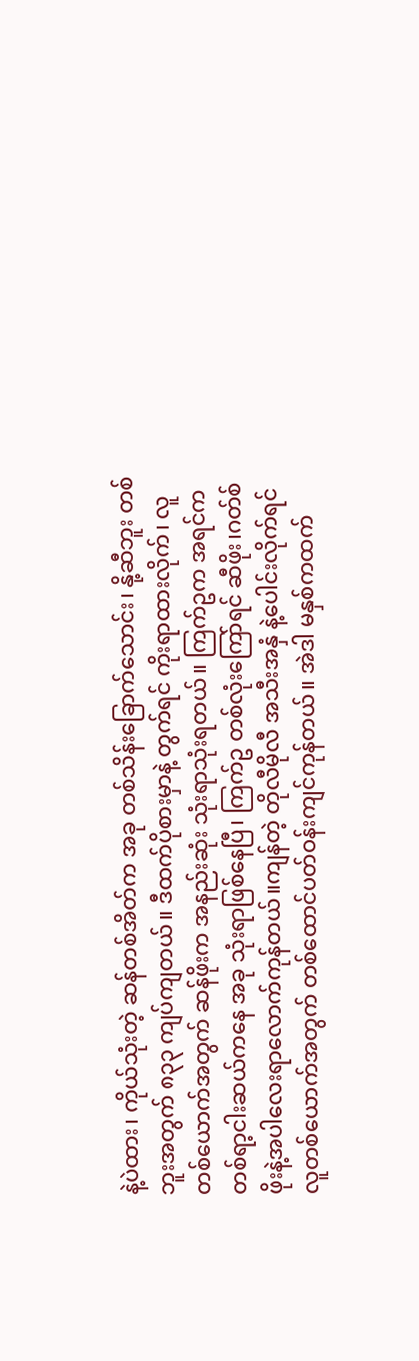နဲ့ပဲထား၊ ကိုယ်သုံးတဲ့ ဆန်တစ်အိတ်က အခု တစ်သိန်းခြောက်သောင်း၊ နို့ဆီဘူး တစ်ဘူးအတွက် ၈၃၃ ကျပ်ကျတယ်။ ဒီထက်ပိုစားမှာနဲ့ တွက်ရင် ကိုးရာထားလိုက်၊ လူတစ်ယောက်အတွက် ဆန်ဖိုးက အနည်းဆုံး သုံးရာသုံးရတယ်။ ကြက်ဥက အရင်က တစ်ရာ့ငါးဆယ်ကနေ အခု သုံးရာဖြစ်နေပြီ၊ ကြက်ဥ တစ်လုံးကြော်ရင် ဆီဖိုး၊ဂတ်စ်ဖိုးနဲ့အပါလေးရာလောက်ကုန်တယ်။ကျန်တဲ့ တိုလီမိုလီ အသီးအနှံ နဲ့ပေါင်းလိုက်ရင် လူတစ်ယောက်အတွက် တစ်ထောင်ပတ်ဝန်းကျင်ကုန်တယ်။ အဲဒါ မနှစ်ကထက်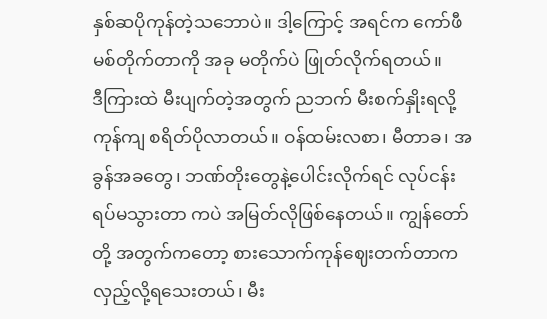နှစ်ဆပိုကုန်တဲ့သဘောပဲ။ ဒါ့ကြောင့် အရင်က ကော်ဖီမစ်တိုက်တာကို အခု မတိုက်ပဲ ဖြုတ်လိုက်ရတယ်။
ဒီကြားထဲ မီးပျက်တဲ့အတွက် ညဘက် မီးစက်နှိုးရလို့ ကုန်ကျ စရိတ်ပိုလာတယ်။ ဝန်ထမ်းလစာ၊ မီတာခ၊ အခွန်အခတွေ၊ ဘဏ်တိုးတွေနဲ့ပေါင်းလိုက်ရင် လုပ်ငန်းရပ်မသွားတာ ကပဲ အမြတ်လိုဖြစ်နေတယ်။ ကျွန်တော် တို့ အတွက်ကတော့ စားသောက်ကုန်ဈေးတက်တာက လှည့်လို့ရသေးတယ်၊ မီး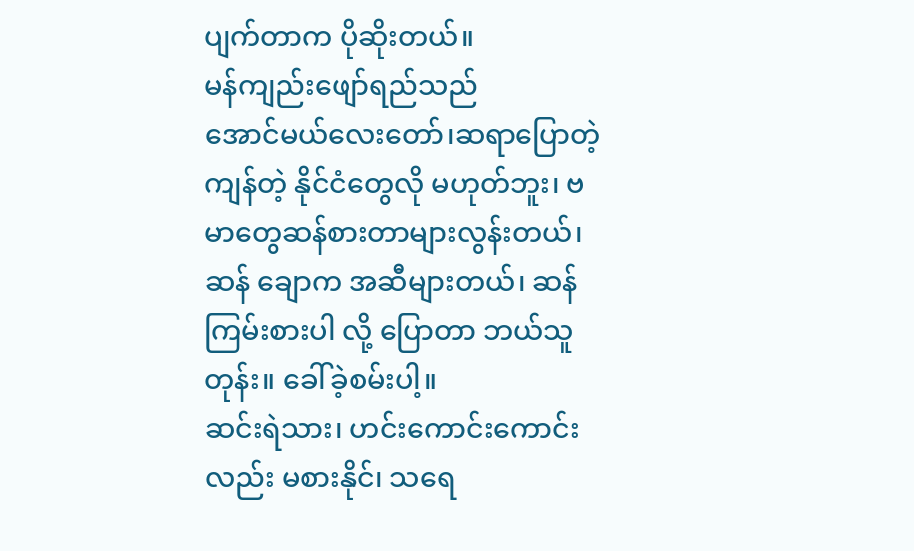ပျက်တာက ပိုဆိုးတယ်။
မန်ကျည်းဖျော်ရည်သည်
အောင်မယ်လေးတော်၊ဆရာပြောတဲ့ ကျန်တဲ့ နိုင်ငံတွေလို မဟုတ်ဘူး၊ ဗမာတွေဆန်စားတာများလွန်းတယ်၊ ဆန် ချောက အဆီများတယ်၊ ဆန်ကြမ်းစားပါ လို့ ပြောတာ ဘယ်သူတုန်း။ ခေါ်ခဲ့စမ်းပါ့။
ဆင်းရဲသား၊ ဟင်းကောင်းကောင်းလည်း မစားနိုင်၊ သရေ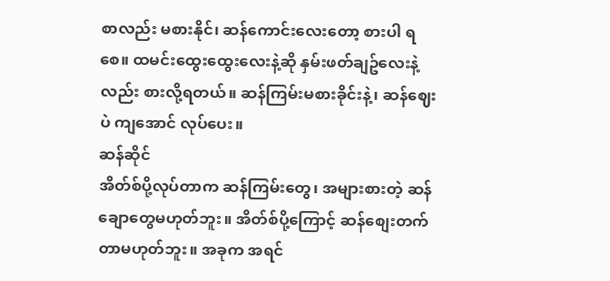စာလည်း မစားနိုင်၊ ဆန်ကောင်းလေးတော့ စားပါ ရစေ။ ထမင်းထွေးထွေးလေးနဲ့ဆို နှမ်းဖတ်ချဥ်လေးနဲ့လည်း စားလို့ရတယ်။ ဆန်ကြမ်းမစားခိုင်းနဲ့၊ ဆန်ဈေးပဲ ကျအောင် လုပ်ပေး။
ဆန်ဆိုင်
အိတ်စ်ပို့လုပ်တာက ဆန်ကြမ်းတွေ၊ အများစားတဲ့ ဆန်ချောတွေမဟုတ်ဘူး။ အိတ်စ်ပို့ကြောင့် ဆန်စျေးတက် တာမဟုတ်ဘူး။ အခုက အရင်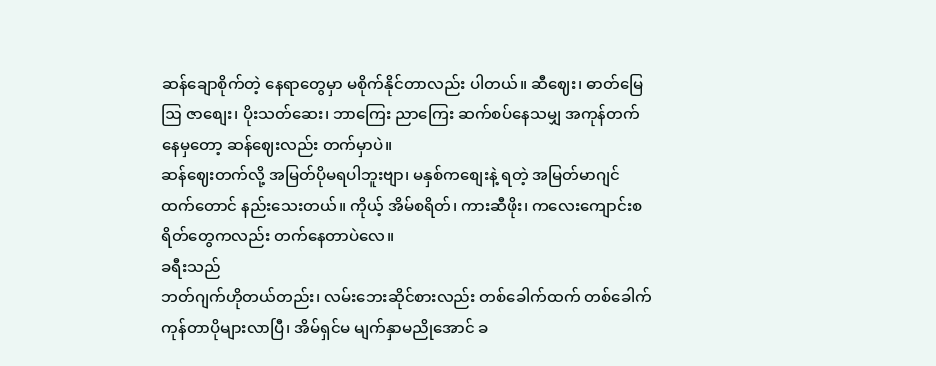ဆန်ချောစိုက်တဲ့ နေရာတွေမှာ မစိုက်နိုင်တာလည်း ပါတယ်။ ဆီဈေး၊ ဓာတ်မြေဩ ဇာစျေး၊ ပိုးသတ်ဆေး၊ ဘာကြေး ညာကြေး ဆက်စပ်နေသမျှ အကုန်တက်နေမှတော့ ဆန်ဈေးလည်း တက်မှာပဲ။
ဆန်ဈေးတက်လို့ အမြတ်ပိုမရပါဘူးဗျာ၊ မနှစ်ကစျေးနဲ့ ရတဲ့ အမြတ်မာဂျင်ထက်တောင် နည်းသေးတယ်။ ကိုယ့် အိမ်စရိတ်၊ ကားဆီဖိုး၊ ကလေးကျောင်းစရိတ်တွေကလည်း တက်နေတာပဲလေ။
ခရီးသည်
ဘတ်ဂျက်ဟိုတယ်တည်း၊ လမ်းဘေးဆိုင်စားလည်း တစ်ခေါက်ထက် တစ်ခေါက် ကုန်တာပိုများလာပြီ၊ အိမ်ရှင်မ မျက်နှာမညိုအောင် ခ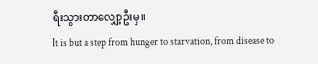ရီးသွားတာလျှော့ဦးမှ။
It is but a step from hunger to starvation, from disease to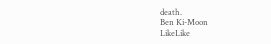death.
Ben Ki-Moon
LikeLike